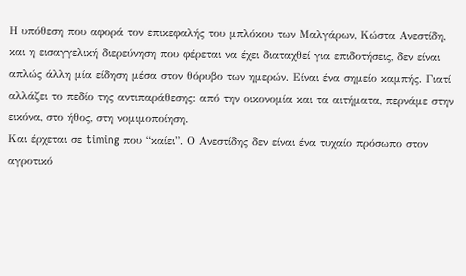Η υπόθεση που αφορά τον επικεφαλής του μπλόκου των Μαλγάρων, Κώστα Ανεστίδη, και η εισαγγελική διερεύνηση που φέρεται να έχει διαταχθεί για επιδοτήσεις, δεν είναι απλώς άλλη μία είδηση μέσα στον θόρυβο των ημερών. Είναι ένα σημείο καμπής. Γιατί αλλάζει το πεδίο της αντιπαράθεσης: από την οικονομία και τα αιτήματα, περνάμε στην εικόνα, στο ήθος, στη νομιμοποίηση.
Και έρχεται σε timing που “καίει”. Ο Ανεστίδης δεν είναι ένα τυχαίο πρόσωπο στον αγροτικό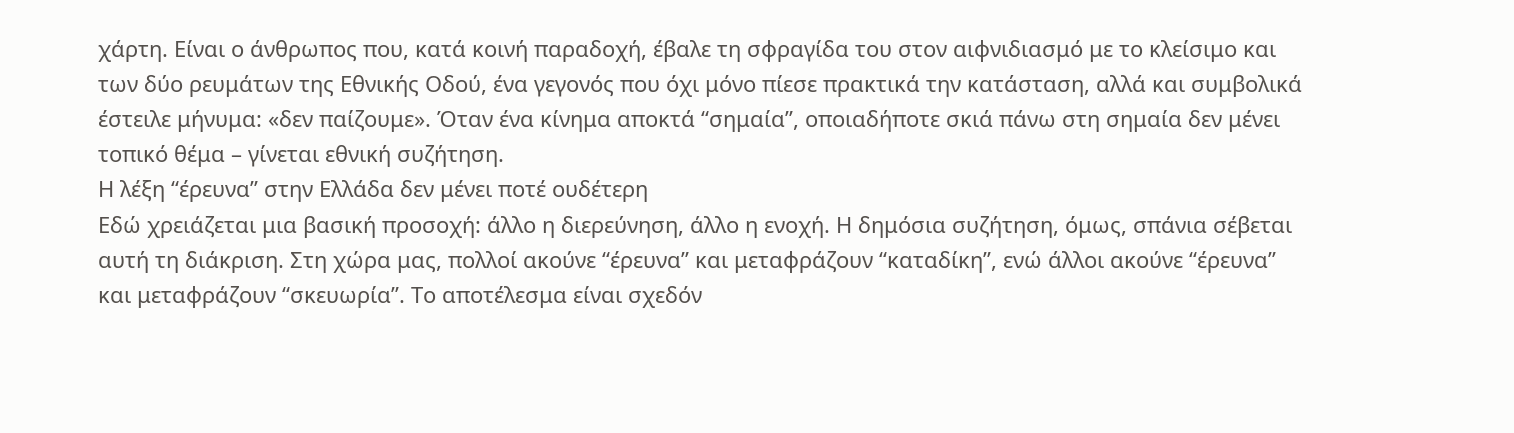χάρτη. Είναι ο άνθρωπος που, κατά κοινή παραδοχή, έβαλε τη σφραγίδα του στον αιφνιδιασμό με το κλείσιμο και των δύο ρευμάτων της Εθνικής Οδού, ένα γεγονός που όχι μόνο πίεσε πρακτικά την κατάσταση, αλλά και συμβολικά έστειλε μήνυμα: «δεν παίζουμε». Όταν ένα κίνημα αποκτά “σημαία”, οποιαδήποτε σκιά πάνω στη σημαία δεν μένει τοπικό θέμα – γίνεται εθνική συζήτηση.
Η λέξη “έρευνα” στην Ελλάδα δεν μένει ποτέ ουδέτερη
Εδώ χρειάζεται μια βασική προσοχή: άλλο η διερεύνηση, άλλο η ενοχή. Η δημόσια συζήτηση, όμως, σπάνια σέβεται αυτή τη διάκριση. Στη χώρα μας, πολλοί ακούνε “έρευνα” και μεταφράζουν “καταδίκη”, ενώ άλλοι ακούνε “έρευνα” και μεταφράζουν “σκευωρία”. Το αποτέλεσμα είναι σχεδόν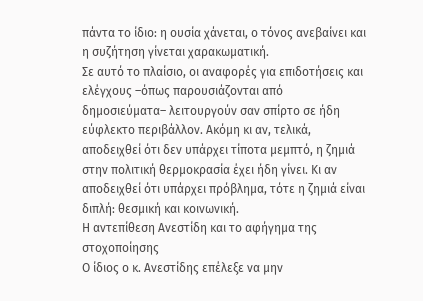πάντα το ίδιο: η ουσία χάνεται, ο τόνος ανεβαίνει και η συζήτηση γίνεται χαρακωματική.
Σε αυτό το πλαίσιο, οι αναφορές για επιδοτήσεις και ελέγχους –όπως παρουσιάζονται από δημοσιεύματα– λειτουργούν σαν σπίρτο σε ήδη εύφλεκτο περιβάλλον. Ακόμη κι αν, τελικά, αποδειχθεί ότι δεν υπάρχει τίποτα μεμπτό, η ζημιά στην πολιτική θερμοκρασία έχει ήδη γίνει. Κι αν αποδειχθεί ότι υπάρχει πρόβλημα, τότε η ζημιά είναι διπλή: θεσμική και κοινωνική.
Η αντεπίθεση Ανεστίδη και το αφήγημα της στοχοποίησης
Ο ίδιος ο κ. Ανεστίδης επέλεξε να μην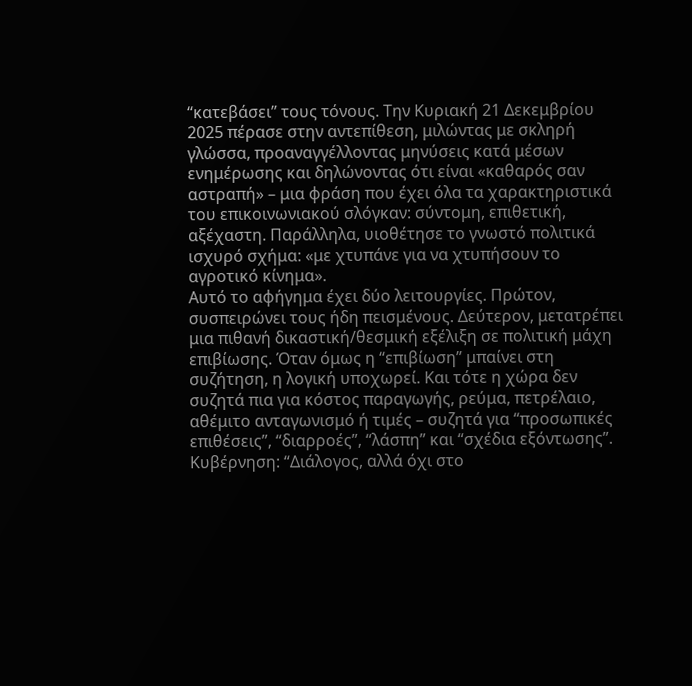“κατεβάσει” τους τόνους. Την Κυριακή 21 Δεκεμβρίου 2025 πέρασε στην αντεπίθεση, μιλώντας με σκληρή γλώσσα, προαναγγέλλοντας μηνύσεις κατά μέσων ενημέρωσης και δηλώνοντας ότι είναι «καθαρός σαν αστραπή» – μια φράση που έχει όλα τα χαρακτηριστικά του επικοινωνιακού σλόγκαν: σύντομη, επιθετική, αξέχαστη. Παράλληλα, υιοθέτησε το γνωστό πολιτικά ισχυρό σχήμα: «με χτυπάνε για να χτυπήσουν το αγροτικό κίνημα».
Αυτό το αφήγημα έχει δύο λειτουργίες. Πρώτον, συσπειρώνει τους ήδη πεισμένους. Δεύτερον, μετατρέπει μια πιθανή δικαστική/θεσμική εξέλιξη σε πολιτική μάχη επιβίωσης. Όταν όμως η “επιβίωση” μπαίνει στη συζήτηση, η λογική υποχωρεί. Και τότε η χώρα δεν συζητά πια για κόστος παραγωγής, ρεύμα, πετρέλαιο, αθέμιτο ανταγωνισμό ή τιμές – συζητά για “προσωπικές επιθέσεις”, “διαρροές”, “λάσπη” και “σχέδια εξόντωσης”.
Κυβέρνηση: “Διάλογος, αλλά όχι στο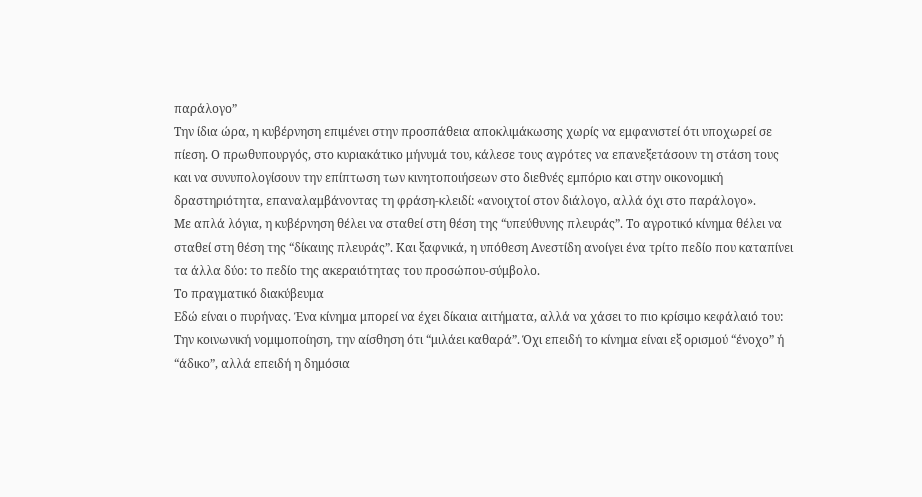παράλογο”
Την ίδια ώρα, η κυβέρνηση επιμένει στην προσπάθεια αποκλιμάκωσης χωρίς να εμφανιστεί ότι υποχωρεί σε πίεση. Ο πρωθυπουργός, στο κυριακάτικο μήνυμά του, κάλεσε τους αγρότες να επανεξετάσουν τη στάση τους και να συνυπολογίσουν την επίπτωση των κινητοποιήσεων στο διεθνές εμπόριο και στην οικονομική δραστηριότητα, επαναλαμβάνοντας τη φράση-κλειδί: «ανοιχτοί στον διάλογο, αλλά όχι στο παράλογο».
Με απλά λόγια, η κυβέρνηση θέλει να σταθεί στη θέση της “υπεύθυνης πλευράς”. Το αγροτικό κίνημα θέλει να σταθεί στη θέση της “δίκαιης πλευράς”. Και ξαφνικά, η υπόθεση Ανεστίδη ανοίγει ένα τρίτο πεδίο που καταπίνει τα άλλα δύο: το πεδίο της ακεραιότητας του προσώπου-σύμβολο.
Το πραγματικό διακύβευμα
Εδώ είναι ο πυρήνας. Ένα κίνημα μπορεί να έχει δίκαια αιτήματα, αλλά να χάσει το πιο κρίσιμο κεφάλαιό του:
Την κοινωνική νομιμοποίηση, την αίσθηση ότι “μιλάει καθαρά”. Όχι επειδή το κίνημα είναι εξ ορισμού “ένοχο” ή “άδικο”, αλλά επειδή η δημόσια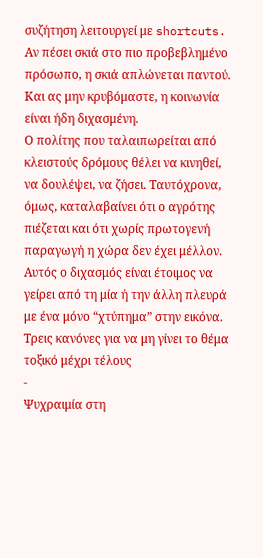συζήτηση λειτουργεί με shortcuts. Αν πέσει σκιά στο πιο προβεβλημένο πρόσωπο, η σκιά απλώνεται παντού.
Και ας μην κρυβόμαστε, η κοινωνία είναι ήδη διχασμένη.
Ο πολίτης που ταλαιπωρείται από κλειστούς δρόμους θέλει να κινηθεί, να δουλέψει, να ζήσει. Ταυτόχρονα, όμως, καταλαβαίνει ότι ο αγρότης πιέζεται και ότι χωρίς πρωτογενή παραγωγή η χώρα δεν έχει μέλλον. Αυτός ο διχασμός είναι έτοιμος να γείρει από τη μία ή την άλλη πλευρά με ένα μόνο “χτύπημα” στην εικόνα.
Τρεις κανόνες για να μη γίνει το θέμα τοξικό μέχρι τέλους
-
Ψυχραιμία στη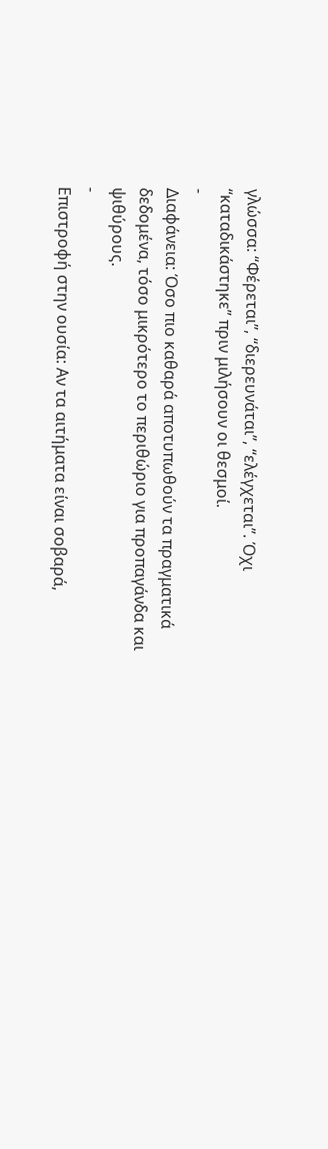γλώσσα: “Φέρεται”, “διερευνάται”, “ελέγχεται”. Όχι “καταδικάστηκε” πριν μιλήσουν οι θεσμοί.
-
Διαφάνεια: Όσο πιο καθαρά αποτυπωθούν τα πραγματικά δεδομένα, τόσο μικρότερο το περιθώριο για προπαγάνδα και ψιθύρους.
-
Επιστροφή στην ουσία: Αν τα αιτήματα είναι σοβαρά,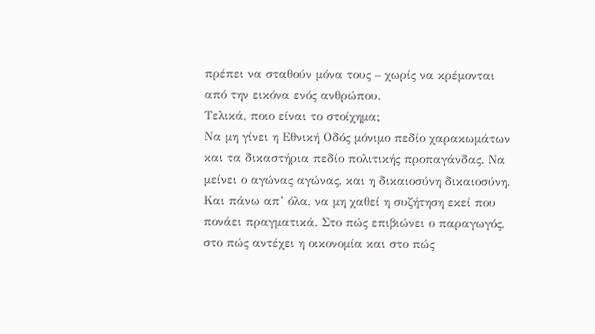πρέπει να σταθούν μόνα τους – χωρίς να κρέμονται από την εικόνα ενός ανθρώπου.
Τελικά, ποιο είναι το στοίχημα;
Να μη γίνει η Εθνική Οδός μόνιμο πεδίο χαρακωμάτων και τα δικαστήρια πεδίο πολιτικής προπαγάνδας. Να μείνει ο αγώνας αγώνας, και η δικαιοσύνη δικαιοσύνη. Και πάνω απ’ όλα, να μη χαθεί η συζήτηση εκεί που πονάει πραγματικά. Στο πώς επιβιώνει ο παραγωγός, στο πώς αντέχει η οικονομία και στο πώς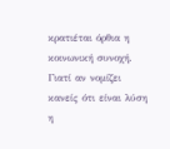κρατιέται όρθια η κοινωνική συνοχή. Γιατί αν νομίζει κανείς ότι είναι λύση η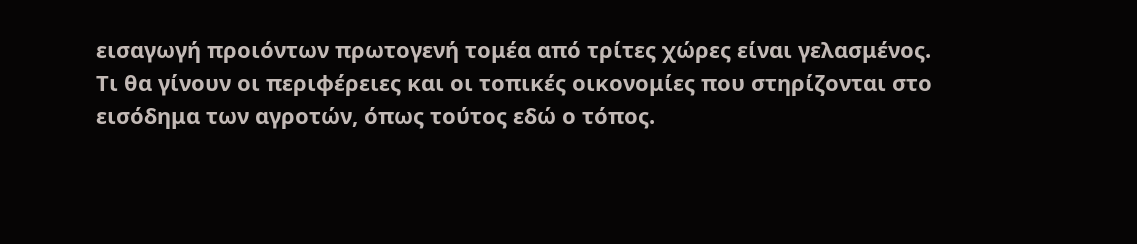εισαγωγή προιόντων πρωτογενή τομέα από τρίτες χώρες είναι γελασμένος.
Τι θα γίνουν οι περιφέρειες και οι τοπικές οικονομίες που στηρίζονται στο εισόδημα των αγροτών, όπως τούτος εδώ ο τόπος.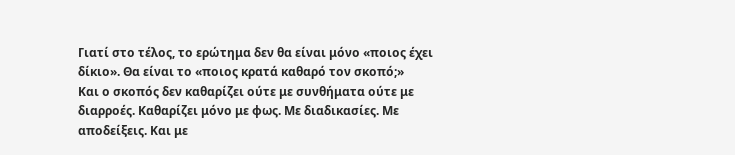Γιατί στο τέλος, το ερώτημα δεν θα είναι μόνο «ποιος έχει δίκιο». Θα είναι το «ποιος κρατά καθαρό τον σκοπό;»
Και ο σκοπός δεν καθαρίζει ούτε με συνθήματα ούτε με διαρροές. Καθαρίζει μόνο με φως. Με διαδικασίες. Με αποδείξεις. Και με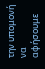την υπομονή να αφήσουμε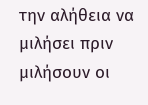την αλήθεια να μιλήσει πριν μιλήσουν οι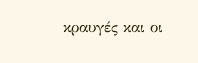κραυγές και οι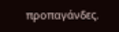προπαγάνδες.